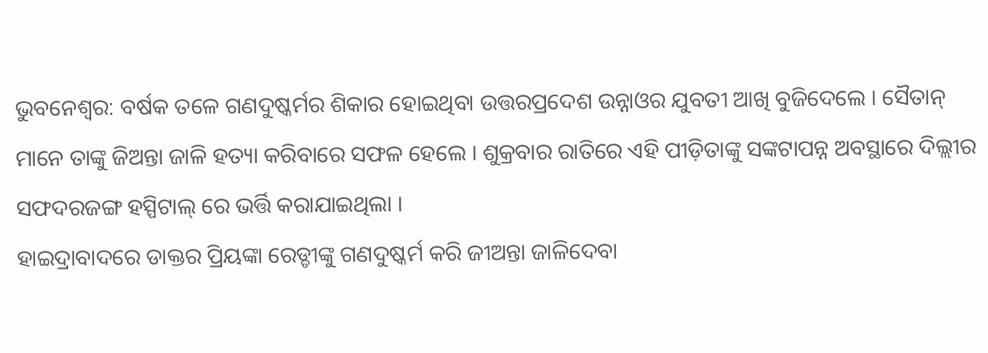ଭୁବନେଶ୍ୱର: ବର୍ଷକ ତଳେ ଗଣଦୁଷ୍କର୍ମର ଶିକାର ହୋଇଥିବା ଉତ୍ତରପ୍ରଦେଶ ଉନ୍ନାଓର ଯୁବତୀ ଆଖି ବୁଜିଦେଲେ । ସୈତାନ୍ ମାନେ ତାଙ୍କୁ ଜିଅନ୍ତା ଜାଳି ହତ୍ୟା କରିବାରେ ସଫଳ ହେଲେ । ଶୁକ୍ରବାର ରାତିରେ ଏହି ପୀଡ଼ିତାଙ୍କୁ ସଙ୍କଟାପନ୍ନ ଅବସ୍ଥାରେ ଦିଲ୍ଲୀର ସଫଦରଜଙ୍ଗ ହସ୍ପିଟାଲ୍ ରେ ଭର୍ତ୍ତି କରାଯାଇଥିଲା ।
ହାଇଦ୍ରାବାଦରେ ଡାକ୍ତର ପ୍ରିୟଙ୍କା ରେଡ୍ଡୀଙ୍କୁ ଗଣଦୁଷ୍କର୍ମ କରି ଜୀଅନ୍ତା ଜାଳିଦେବା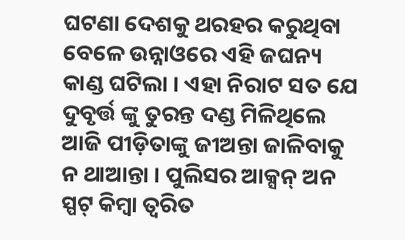ଘଟଣା ଦେଶକୁ ଥରହର କରୁଥିବା ବେଳେ ଉନ୍ନାଓରେ ଏହି ଜଘନ୍ୟ କାଣ୍ଡ ଘଟିଲା । ଏହା ନିରାଟ ସତ ଯେ ଦୁବୃର୍ତ୍ତ ଙ୍କୁ ତୁରନ୍ତ ଦଣ୍ଡ ମିଳିଥିଲେ ଆଜି ପୀଡ଼ିତାଙ୍କୁ ଜୀଅନ୍ତା ଜାଳିବାକୁ ନ ଥାଆନ୍ତା । ପୁଲିସର ଆକ୍ସନ୍ ଅନ ସ୍ପଟ୍ କିମ୍ବା ତ୍ୱରିତ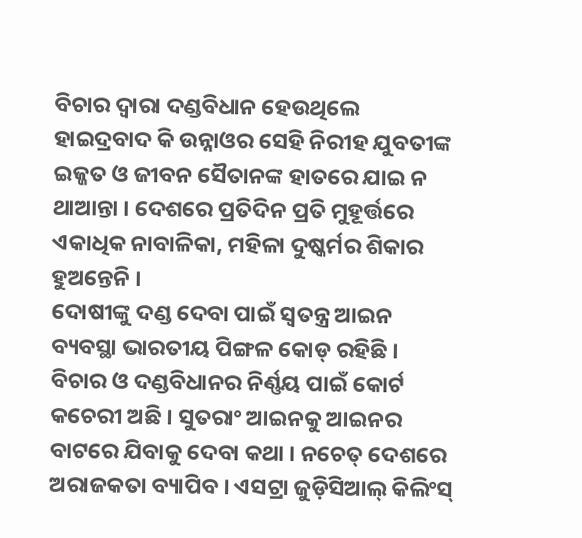ବିଚାର ଦ୍ୱାରା ଦଣ୍ଡବିଧାନ ହେଉଥିଲେ ହାଇଦ୍ରବାଦ କି ଉନ୍ନାଓର ସେହି ନିରୀହ ଯୁବତୀଙ୍କ ଇଜ୍ଜତ ଓ ଜୀବନ ସୈତାନଙ୍କ ହାତରେ ଯାଇ ନ ଥାଆନ୍ତା । ଦେଶରେ ପ୍ରତିଦିନ ପ୍ରତି ମୁହୂର୍ତ୍ତରେ ଏକାଧିକ ନାବାଳିକା, ମହିଳା ଦୁଷ୍କର୍ମର ଶିକାର ହୁଅନ୍ତେନି ।
ଦୋଷୀଙ୍କୁ ଦଣ୍ଡ ଦେବା ପାଇଁ ସ୍ୱତନ୍ତ୍ର ଆଇନ ବ୍ୟବସ୍ଥା ଭାରତୀୟ ପିଙ୍ଗଳ କୋଡ୍ ରହିଛି । ବିଚାର ଓ ଦଣ୍ଡବିଧାନର ନିର୍ଣ୍ଣୟ ପାଇଁ କୋର୍ଟ କଚେରୀ ଅଛି । ସୁତରାଂ ଆଇନକୁ ଆଇନର ବାଟରେ ଯିବାକୁ ଦେବା କଥା । ନଚେତ୍ ଦେଶରେ ଅରାଜକତା ବ୍ୟାପିବ । ଏସଟ୍ରା ଜୁଡ଼ିସିଆଲ୍ କିଲିଂସ୍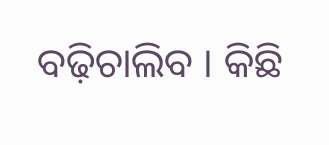ବଢ଼ିଚାଲିବ । କିଛି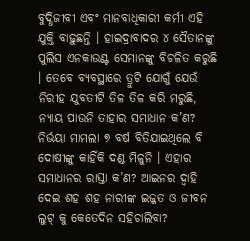ବୁଦ୍ଧିଜୀବୀ ଏବଂ ମାନବାଧିକାରୀ କର୍ମୀ ଏହି ଯୁକ୍ତି ବାଢ଼ୁଛନ୍ତି । ହାଇଦ୍ରାବାଦର ୪ ସୈତାନଙ୍କୁ ପୁଲିସ ଏନକାଉଣ୍ଟ ସେମାନଙ୍କୁ ବିଚଳିତ କରୁଛି । ତେବେ ବ୍ୟବସ୍ଥାରେ ତ୍ରୁଟି ଯୋଗୁଁ ଯେଉଁ ନିରୀହ ଯୁବତୀଟି ତିଳ ତିଳ କରି ମରୁଛି, ନ୍ୟାୟ ପାଉନି ତାହାର ସମାଧାନ କ’ଣ? ନିର୍ଭୟା ମାମଲା ୭ ବର୍ଷ ବିତିଯାଇଥିଲେ ବି ଦୋଷୀଙ୍କୁ କାହିଁକି ଦଣ୍ଡ ମିଳୁନି । ଏହାର ସମାଧାନର ରାସ୍ତା କ’ଣ? ଆଇନର ଦ୍ୱାହି ଦେଇ ଶହ ଶହ ନାରୀଙ୍କ ଇଜ୍ଜତ ଓ ଜୀବନ ଲୁଟ୍ କୁ କେତେଦିନ ସହିଚାଲିବା?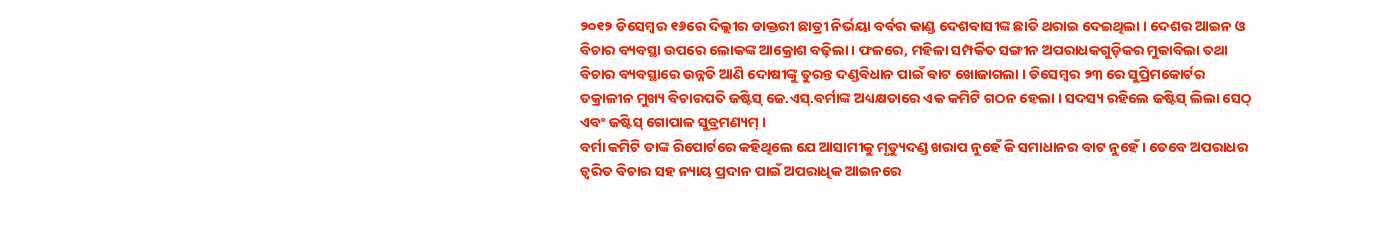୨୦୧୨ ଡିସେମ୍ବର ୧୬ରେ ଦିଲ୍ଲୀର ଡାକ୍ତରୀ ଛାତ୍ରୀ ନିର୍ଭୟା ବର୍ବର କାଣ୍ଡ ଦେଶବାସୀଙ୍କ ଛାତି ଥରାଇ ଦେଇଥିଲା । ଦେଶର ଆଇନ ଓ ବିଚାର ବ୍ୟବସ୍ଥା ଉପରେ ଲୋକଙ୍କ ଆକ୍ରୋଶ ବଢ଼ିଲା । ଫଳରେ, ମହିଳା ସମ୍ପର୍କିତ ସଙ୍ଗୀନ ଅପରାଧକଗୁଡ଼ିକର ମୁକାବିଲା ତଥା ବିଚାର ବ୍ୟବସ୍ଥାରେ ଉନ୍ନତି ଆଣି ଦୋଷୀଙ୍କୁ ତୁରନ୍ତ ଦଣ୍ଡବିଧାନ ପାଇଁ ବାଟ ଖୋଜାଗଲା । ଡିସେମ୍ବର ୨୩ ରେ ସୁପ୍ରିମକୋର୍ଟର ତକ୍ରାଳୀନ ମୁଖ୍ୟ ବିଚାରପତି ଜଷ୍ଟିସ୍ ଜେ.ଏସ୍.ବର୍ମାଙ୍କ ଅଧ୍ୟକ୍ଷତାରେ ଏକ କମିଟି ଗଠନ ହେଲା । ସଦସ୍ୟ ରହିଲେ ଜଷ୍ଟିସ୍ ଲିଲା ସେଠ୍ ଏବଂ ଜଷ୍ଟିସ୍ ଗୋପାଳ ସୁବ୍ରମଣ୍ୟମ୍ ।
ବର୍ମା କମିଟି ତାଙ୍କ ରିପୋର୍ଟରେ କହିଥିଲେ ଯେ ଆସାମୀକୁ ମୃତ୍ୟୁଦଣ୍ଡ ଖରାପ ନୁହେଁ କି ସମାଧାନର ବାଟ ନୁହେଁ । ତେବେ ଅପରାଧର ତ୍ୱରିତ ବିଚାର ସହ ନ୍ୟାୟ ପ୍ରଦାନ ପାଇଁ ଅପରାଧିକ ଆଇନରେ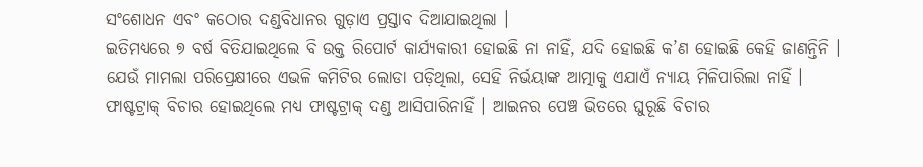ସଂଶୋଧନ ଏବଂ କଠୋର ଦଣ୍ଡବିଧାନର ଗୁଡ଼ାଏ ପ୍ରସ୍ତାବ ଦିଆଯାଇଥିଲା ।
ଇତିମଧ୍ୟରେ ୭ ବର୍ଷ ବିତିଯାଇଥିଲେ ବି ଉକ୍ତ ରିପୋର୍ଟ କାର୍ଯ୍ୟକାରୀ ହୋଇଛି ନା ନାହିଁ, ଯଦି ହୋଇଛି କ’ଣ ହୋଇଛି କେହି ଜାଣନ୍ତିନି । ଯେଉଁ ମାମଲା ପରିପ୍ରେକ୍ଷୀରେ ଏଭଳି କମିଟିର ଲୋଡା ପଡ଼ିଥିଲା, ସେହି ନିର୍ଭୟାଙ୍କ ଆତ୍ମାକୁ ଏଯାଏଁ ନ୍ୟାୟ ମିଳିପାରିଲା ନାହିଁ । ଫାଷ୍ଟଟ୍ରାକ୍ ବିଚାର ହୋଇଥିଲେ ମଧ୍ୟ ଫାଷ୍ଟଟ୍ରାକ୍ ଦଣ୍ଡ ଆସିପାରିନାହିଁ । ଆଇନର ପେଞ୍ଚ ଭିତରେ ଘୁରୂଛି ବିଚାର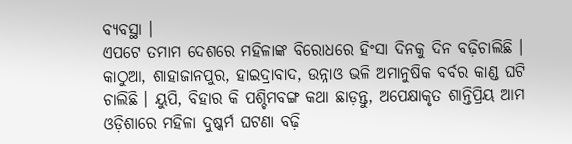ବ୍ୟବସ୍ଥା ।
ଏପଟେ ତମାମ ଦେଶରେ ମହିଳାଙ୍କ ବିରୋଧରେ ହିଂସା ଦିନକୁ ଦିନ ବଢ଼ିଚାଲିଛି । କାଠୁଆ, ଶାହାଜାନପୁର, ହାଇଦ୍ରାବାଦ, ଉନ୍ନାଓ ଭଳି ଅମାନୁଷିକ ବର୍ବର କାଣ୍ଡ ଘଟି ଚାଲିଛି । ୟୁପି, ବିହାର କି ପଶ୍ଚିମବଙ୍ଗ କଥା ଛାଡ଼ନ୍ତୁ, ଅପେକ୍ଷାକୃତ ଶାନ୍ତିପ୍ରିୟ ଆମ ଓଡ଼ିଶାରେ ମହିଳା ଦୁଷ୍କର୍ମ ଘଟଣା ବଢ଼ି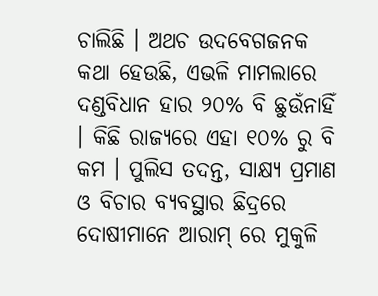ଚାଲିଛି । ଅଥଚ ଉଦବେଗଜନକ କଥା ହେଉଛି, ଏଭଳି ମାମଲାରେ ଦଣ୍ଡବିଧାନ ହାର ୨୦% ବି ଛୁଉଁନାହିଁ । କିଛି ରାଜ୍ୟରେ ଏହା ୧୦% ରୁ ବି କମ । ପୁଲିସ ତଦନ୍ତ, ସାକ୍ଷ୍ୟ ପ୍ରମାଣ ଓ ବିଚାର ବ୍ୟବସ୍ଥାର ଛିଦ୍ରରେ ଦୋଷୀମାନେ ଆରାମ୍ ରେ ମୁକୁଳି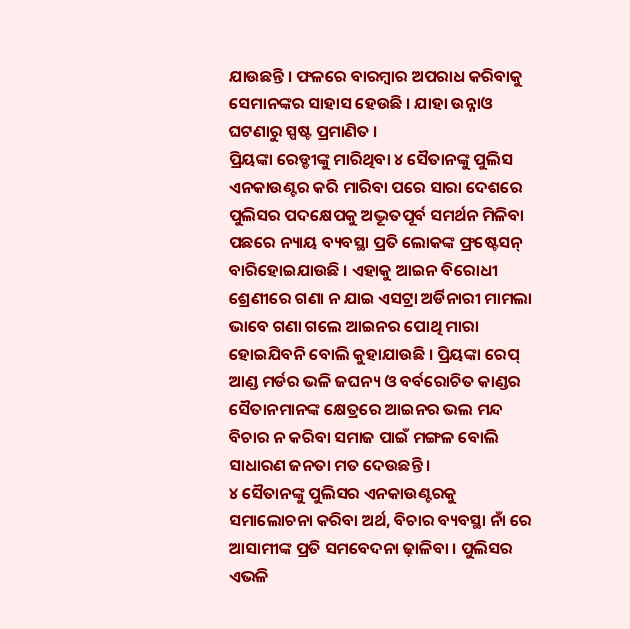ଯାଉଛନ୍ତି । ଫଳରେ ବାରମ୍ବାର ଅପରାଧ କରିବାକୁ ସେମାନଙ୍କର ସାହାସ ହେଉଛି । ଯାହା ଉନ୍ନାଓ ଘଟଣାରୁ ସ୍ପଷ୍ଟ ପ୍ରମାଣିତ ।
ପ୍ରିୟଙ୍କା ରେଡ୍ଡୀଙ୍କୁ ମାରିଥିବା ୪ ସୈତାନଙ୍କୁ ପୁଲିସ ଏନକାଉଣ୍ଟର କରି ମାରିବା ପରେ ସାରା ଦେଶରେ ପୁଲିସର ପଦକ୍ଷେପକୁ ଅଦ୍ଭୂତପୂର୍ବ ସମର୍ଥନ ମିଳିବା ପଛରେ ନ୍ୟାୟ ବ୍ୟବସ୍ଥା ପ୍ରତି ଲୋକଙ୍କ ଫ୍ରଷ୍ଟେସନ୍ ବାରିହୋଇଯାଉଛି । ଏହାକୁ ଆଇନ ବିରୋଧୀ ଶ୍ରେଣୀରେ ଗଣା ନ ଯାଇ ଏସଟ୍ରା ଅର୍ଡିନାରୀ ମାମଲା ଭାବେ ଗଣା ଗଲେ ଆଇନର ପୋଥି ମାରା ହୋଇଯିବନି ବୋଲି କୁହାଯାଉଛି । ପ୍ରିୟଙ୍କା ରେପ୍ ଆଣ୍ଡ ମର୍ଡର ଭଳି ଜଘନ୍ୟ ଓ ବର୍ବରୋଚିତ କାଣ୍ଡର ସୈତାନମାନଙ୍କ କ୍ଷେତ୍ରରେ ଆଇନର ଭଲ ମନ୍ଦ ବିଚାର ନ କରିବା ସମାଜ ପାଇଁ ମଙ୍ଗଳ ବୋଲି ସାଧାରଣ ଜନତା ମତ ଦେଉଛନ୍ତି ।
୪ ସୈତାନଙ୍କୁ ପୁଲିସର ଏନକାଉଣ୍ଟରକୁ ସମାଲୋଚନା କରିବା ଅର୍ଥ, ବିଚାର ବ୍ୟବସ୍ଥା ନାଁ ରେ ଆସାମୀଙ୍କ ପ୍ରତି ସମବେଦନା ଢ଼ାଳିବା । ପୁଲିସର ଏଭଳି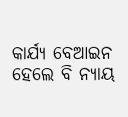କାର୍ଯ୍ୟ ବେଆଇନ ହେଲେ ବି ନ୍ୟାୟ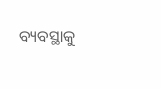ବ୍ୟବସ୍ଥାକୁ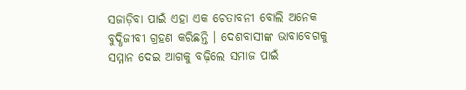ସଜାଡ଼ିବା ପାଇଁ ଏହା ଏକ ଚେତାବନୀ ବୋଲି ଅନେକ ବୁଦ୍ଧିଜୀବୀ ଗ୍ରହଣ କରିଛନ୍ତି । ଦେଶବାସୀଙ୍କ ଭାବାବେଗକୁ ସମ୍ମାନ ଦେଇ ଆଗକୁ ବଢ଼ିଲେ ସମାଜ ପାଇଁ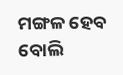ମଙ୍ଗଳ ହେବ ବୋଲି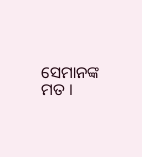ସେମାନଙ୍କ ମତ ।